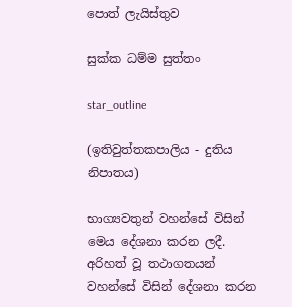පොත් ලැයිස්තුව

සුක්ක ධම්ම සුත්තං

star_outline

(ඉතිවුත්තකපාලිය - දුතිය නිපාතය)

භාග්‍යවතුන් වහන්සේ විසින් මෙය දේශනා කරන ලදී. අරිහත් වූ තථාගතයන් වහන්සේ විසින් දේශනා කරන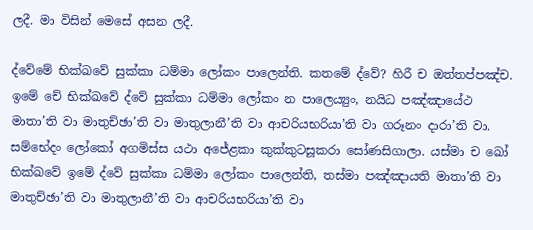ලදී. මා විසින් මෙසේ අසන ලදී.

ද්වේමේ භික්ඛවේ සුක්කා ධම්මා ලෝකං පාලෙන්ති. කතමේ ද්වේ? හිරී ච ඔත්තප්පඤ්ච. ඉමේ චේ භික්ඛවේ ද්වේ සුක්කා ධම්මා ලෝකං න පාලෙය්‍යුං, නයිධ පඤ්ඤායේථ මාතා’ති වා මාතුච්ඡා’ති වා මාතුලානී’ති වා ආචරියභරියා’ති වා ගරූනං දාරා’ති වා. සම්භේදං ලෝකෝ අගමිස්ස යථා අජේළකා කුක්කුටසූකරා සෝණසිගාලා. යස්මා ච ඛෝ භික්ඛවේ ඉමේ ද්වේ සුක්කා ධම්මා ලෝකං පාලෙන්ති, තස්මා පඤ්ඤායති මාතා’ති වා මාතුච්ඡා’ති වා මාතුලානී’ති වා ආචරියභරියා’ති වා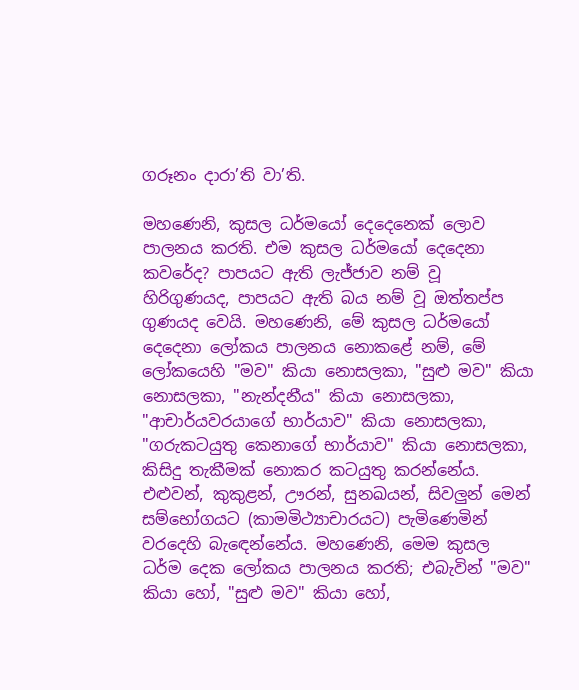ගරූනං දාරා’ති වා’ති.

මහණෙනි, කුසල ධර්මයෝ දෙදෙනෙක් ලොව පාලනය කරති. එම කුසල ධර්මයෝ දෙදෙනා කවරේද? පාපයට ඇති ලැජ්ජාව නම් වූ හිරිගුණයද, පාපයට ඇති බය නම් වූ ඔත්තප්ප ගුණයද වෙයි. මහණෙනි, මේ කුසල ධර්මයෝ දෙදෙනා ලෝකය පාලනය නොකළේ නම්, මේ ලෝකයෙහි "මව" කියා නොසලකා, "සුළු මව" කියා නොසලකා, "නැන්දනීය" කියා නොසලකා, "ආචාර්යවරයාගේ භාර්යාව" කියා නොසලකා, "ගරුකටයුතු කෙනාගේ භාර්යාව" කියා නොසලකා, කිසිදු තැකීමක් නොකර කටයුතු කරන්නේය. එළුවන්, කුකුළන්, ඌරන්, සුනඛයන්, සිවලුන් මෙන් සම්භෝගයට (කාමමිථ්‍යාචාරයට) පැමිණෙමින් වරදෙහි බැඳෙන්නේය. මහණෙනි, මෙම කුසල ධර්ම දෙක ලෝකය පාලනය කරති; එබැවින් "මව" කියා හෝ, "සුළු මව" කියා හෝ,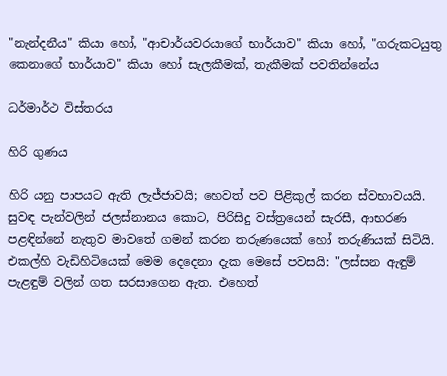"නැන්දනීය" කියා හෝ, "ආචාර්යවරයාගේ භාර්යාව" කියා හෝ, "ගරුකටයුතු කෙනාගේ භාර්යාව" කියා හෝ සැලකීමක්, තැකීමක් පවතින්නේය

ධර්මාර්ථ විස්තරය

හිරි ගුණය

හිරි යනු පාපයට ඇති ලැජ්ජාවයි; හෙවත් පව පිළිකුල් කරන ස්වභාවයයි. සුවඳ පැන්වලින් ජලස්නානය කොට, පිරිසිදු වස්ත්‍රයෙන් සැරසී, ආභරණ පළඳින්නේ නැතුව මාවතේ ගමන් කරන තරුණයෙක් හෝ තරුණියක් සිටියි. එකල්හි වැඩිහිටියෙක් මෙම දෙදෙනා දැක මෙසේ පවසයි: "ලස්සන ඇඳුම් පැළඳුම් වලින් ගත සරසාගෙන ඇත. එහෙත්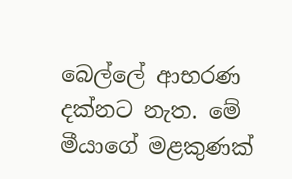බෙල්ලේ ආභරණ දක්නට නැත. මේ මීයාගේ මළකුණක්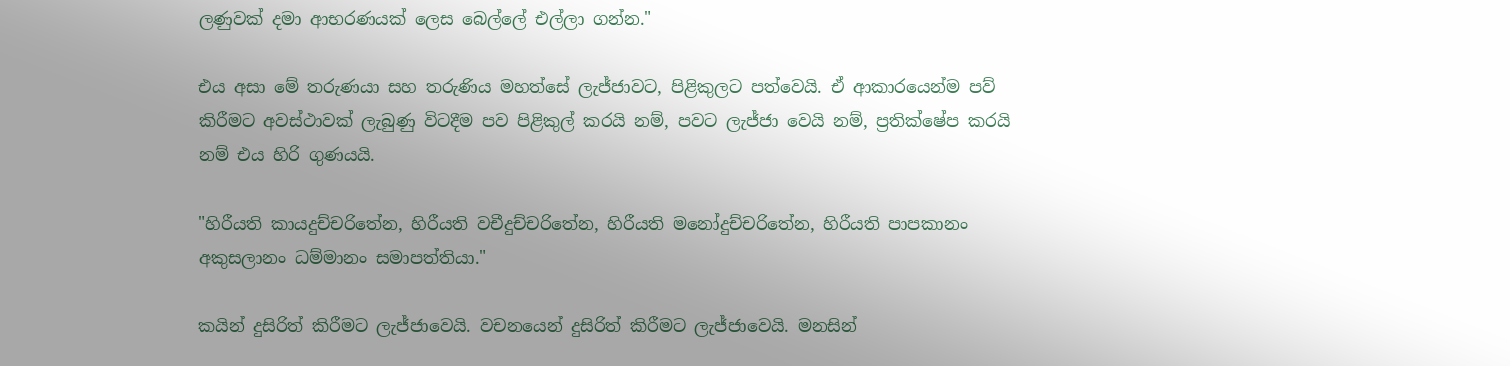ලණුවක් දමා ආභරණයක් ලෙස බෙල්ලේ එල්ලා ගන්න."

එය අසා මේ තරුණයා සහ තරුණිය මහත්සේ ලැජ්ජාවට, පිළිකුලට පත්වෙයි. ඒ ආකාරයෙන්ම පව් කිරීමට අවස්ථාවක් ලැබුණු විටදීම පව පිළිකුල් කරයි නම්, පවට ලැජ්ජා වෙයි නම්, ප්‍රතික්ෂේප කරයි නම් එය හිරි ගුණයයි.

"හිරීයති කායදුච්චරිතේන, හිරීයති වචීදුච්චරිතේන, හිරීයති මනෝදුච්චරිතේන, හිරීයති පාපකානං අකුසලානං ධම්මානං සමාපත්තියා."

කයින් දුසිරිත් කිරීමට ලැජ්ජාවෙයි. වචනයෙන් දුසිරිත් කිරීමට ලැජ්ජාවෙයි. මනසින්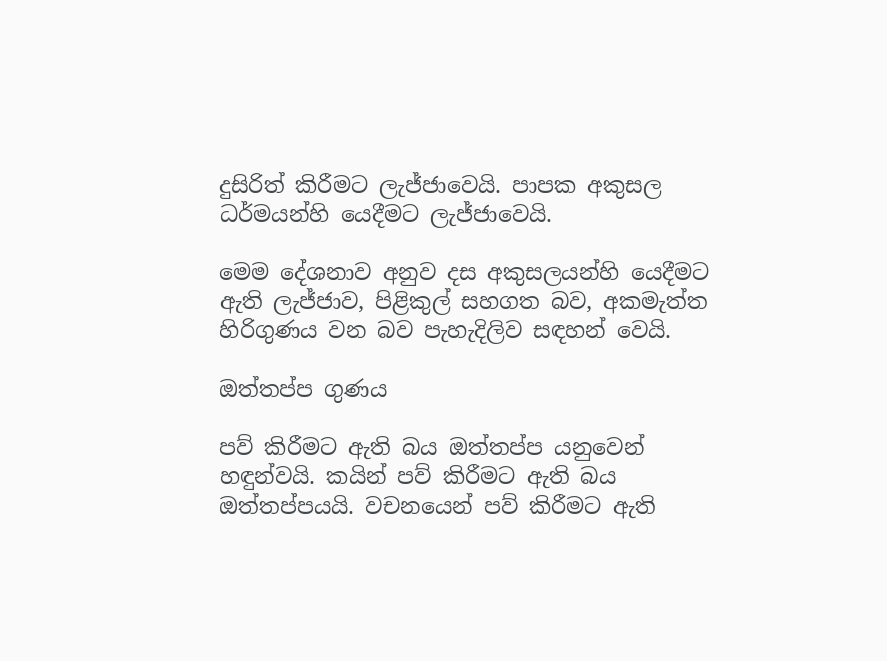දුසිරිත් කිරීමට ලැජ්ජාවෙයි. පාපක අකුසල ධර්මයන්හි යෙදීමට ලැජ්ජාවෙයි.

මෙම දේශනාව අනුව දස අකුසලයන්හි යෙදීමට ඇති ලැජ්ජාව, පිළිකුල් සහගත බව, අකමැත්ත හිරිගුණය වන බව පැහැදිලිව සඳහන් වෙයි.

ඔත්තප්ප ගුණය

පව් කිරීමට ඇති බය ඔත්තප්ප යනුවෙන් හඳුන්වයි. කයින් පව් කිරීමට ඇති බය ඔත්තප්පයයි. වචනයෙන් පව් කිරීමට ඇති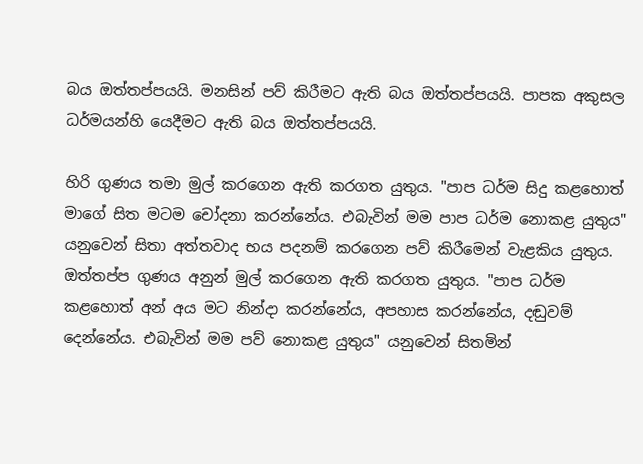බය ඔත්තප්පයයි. මනසින් පව් කිරීමට ඇති බය ඔත්තප්පයයි. පාපක අකුසල ධර්මයන්හි යෙදීමට ඇති බය ඔත්තප්පයයි.

හිරි ගුණය තමා මුල් කරගෙන ඇති කරගත යුතුය. "පාප ධර්ම සිදු කළහොත් මාගේ සිත මටම චෝදනා කරන්නේය. එබැවින් මම පාප ධර්ම නොකළ යුතුය" යනුවෙන් සිතා අත්තවාද භය පදනම් කරගෙන පව් කිරීමෙන් වැළකිය යුතුය. ඔත්තප්ප ගුණය අනුන් මුල් කරගෙන ඇති කරගත යුතුය. "පාප ධර්ම කළහොත් අන් අය මට නින්දා කරන්නේය, අපහාස කරන්නේය, දඬුවම් දෙන්නේය. එබැවින් මම පව් නොකළ යුතුය" යනුවෙන් සිතමින්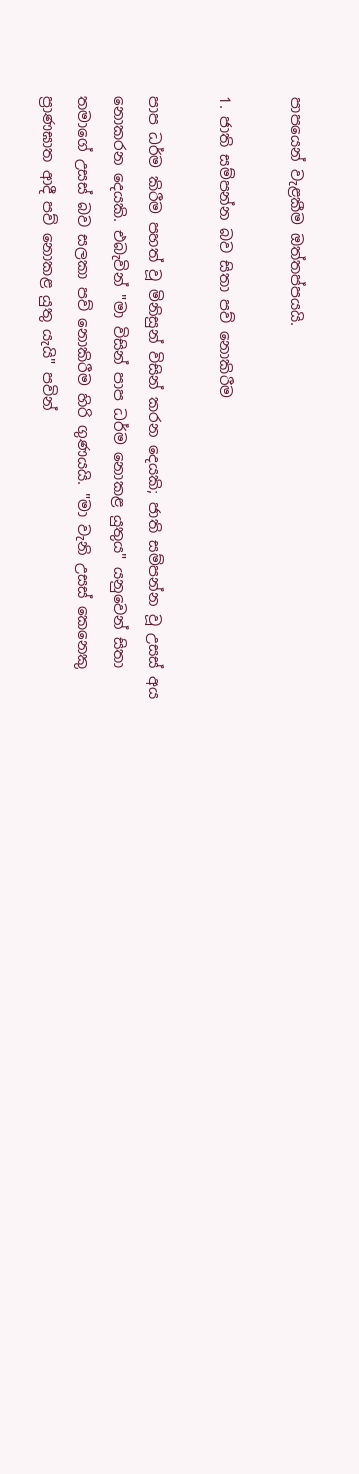පාපයෙන් වැළකීම ඔත්තප්පයයි.

1. ජාති සම්පන්න බව සිතා පව් නොකිරීම

පාප ධර්ම කිරීම පහත් වූ මිනිසුන් විසින් කරන දෙයකි; ජාති සම්පන්න වූ උසස් අය නොකරන දෙයකි. එබැවින් "මා විසින් පාප ධර්ම නොකළ යුතුය" යනුවෙන් සිතා තමාගේ උසස් බව සලකා පව් නොකිරීම හිරි ගුණයයි. "මා වැනි උසස් කෙනෙකු ප්‍රාණඝාත ආදී පව් නොකළ යුතු යැයි" පවින්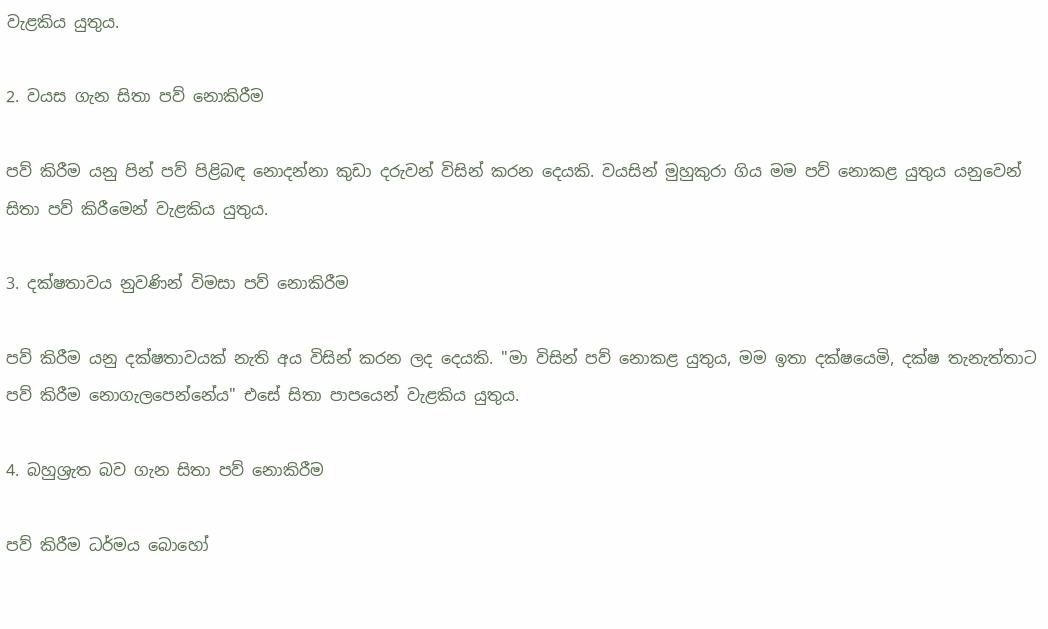වැළකිය යුතුය.

2. වයස ගැන සිතා පව් නොකිරීම

පව් කිරීම යනු පින් පව් පිළිබඳ නොදන්නා කුඩා දරුවන් විසින් කරන දෙයකි. වයසින් මුහුකුරා ගිය මම පව් නොකළ යුතුය යනුවෙන් සිතා පව් කිරීමෙන් වැළකිය යුතුය.

3. දක්ෂතාවය නුවණින් විමසා පව් නොකිරීම

පව් කිරීම යනු දක්ෂතාවයක් නැති අය විසින් කරන ලද දෙයකි. "මා විසින් පව් නොකළ යුතුය, මම ඉතා දක්ෂයෙමි, දක්ෂ තැනැත්තාට පව් කිරීම නොගැලපෙන්නේය" එසේ සිතා පාපයෙන් වැළකිය යුතුය.

4. බහුශ්‍රැත බව ගැන සිතා පව් නොකිරීම

පව් කිරීම ධර්මය බොහෝ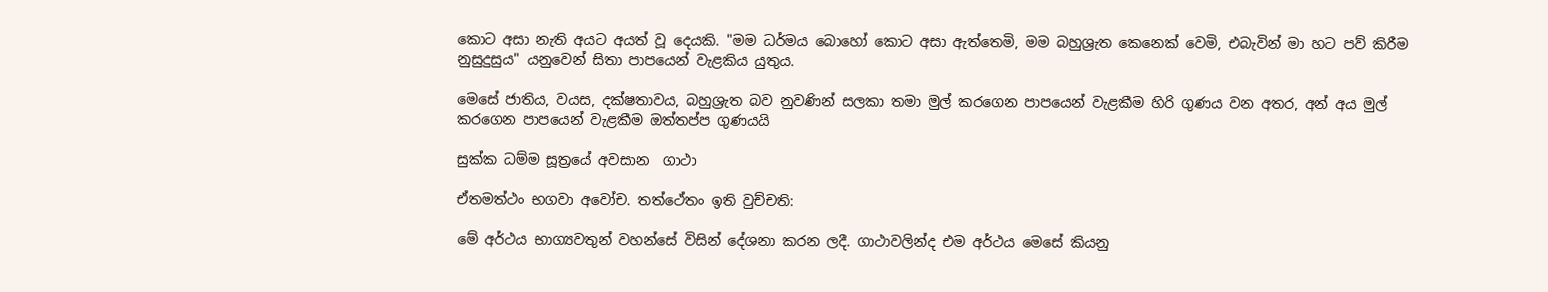කොට අසා නැති අයට අයත් වූ දෙයකි. "මම ධර්මය බොහෝ කොට අසා ඇත්තෙමි, මම බහුශ්‍රැත කෙනෙක් වෙමි, එබැවින් මා හට පව් කිරීම නුසුදුසුය" යනුවෙන් සිතා පාපයෙන් වැළකිය යුතුය.

මෙසේ ජාතිය, වයස, දක්ෂතාවය, බහුශ්‍රැත බව නුවණින් සලකා තමා මුල් කරගෙන පාපයෙන් වැළකීම හිරි ගුණය වන අතර, අන් අය මුල් කරගෙන පාපයෙන් වැළකීම ඔත්තප්ප ගුණයයි

සුක්ක ධම්ම සූත්‍රයේ අවසාන  ගාථා

ඒතමත්ථං භගවා අවෝච. තත්ථේතං ඉති වුච්චති:

මේ අර්ථය භාග්‍යවතුන් වහන්සේ විසින් දේශනා කරන ලදී. ගාථාවලින්ද එම අර්ථය මෙසේ කියනු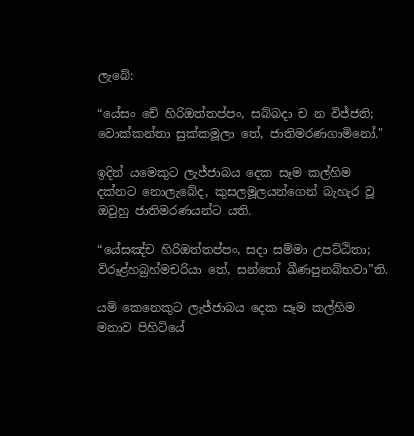ලැබේ:

“යේසං චේ හිරිඔත්තප්පං, සබ්බදා ච න විජ්ජති;
වොක්කන්තා සුක්කමූලා තේ, ජාතිමරණගාමිනෝ."

ඉදින් යමෙකුට ලැජ්ජාබය දෙක සෑම කල්හිම දක්නට නොලැබේද, කුසලමූලයන්ගෙන් බැහැර වූ ඔවුහු ජාතිමරණයන්ට යති.

“යේසඤ්ච හිරිඔත්තප්පං, සදා සම්මා උපට්ඨිතා;
විරූළ්හබ්‍රහ්මචරියා තේ, සන්තෝ ඛීණපුනබ්භවා”ති.

යම් කෙනෙකුට ලැජ්ජාබය දෙක සෑම කල්හිම මනාව පිහිටියේ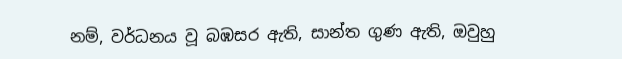නම්, වර්ධනය වූ බඹසර ඇති, සාන්ත ගුණ ඇති, ඔවුහු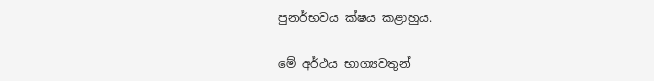පුනර්භවය ක්ෂය කළාහුය.

මේ අර්ථය භාග්‍යවතුන්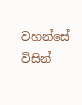වහන්සේ විසින්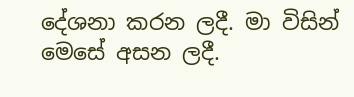දේශනා කරන ලදී. මා විසින් මෙසේ අසන ලදී.